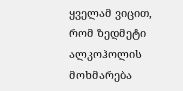ყველამ ვიცით, რომ ზედმეტი ალკოჰოლის მოხმარება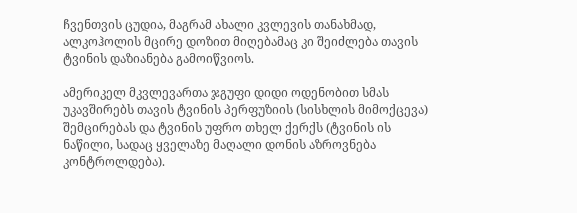ჩვენთვის ცუდია, მაგრამ ახალი კვლევის თანახმად, ალკოჰოლის მცირე დოზით მიღებამაც კი შეიძლება თავის ტვინის დაზიანება გამოიწვიოს.

ამერიკელ მკვლევართა ჯგუფი დიდი ოდენობით სმას უკავშირებს თავის ტვინის პერფუზიის (სისხლის მიმოქცევა) შემცირებას და ტვინის უფრო თხელ ქერქს (ტვინის ის ნაწილი, სადაც ყველაზე მაღალი დონის აზროვნება კონტროლდება).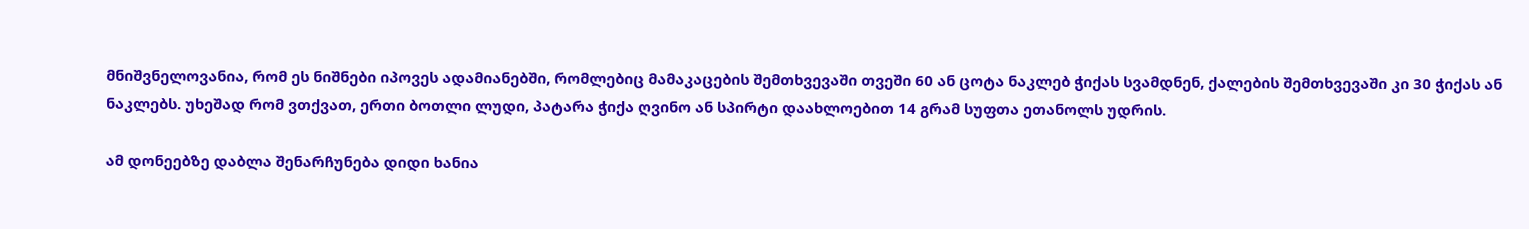მნიშვნელოვანია, რომ ეს ნიშნები იპოვეს ადამიანებში, რომლებიც მამაკაცების შემთხვევაში თვეში 60 ან ცოტა ნაკლებ ჭიქას სვამდნენ, ქალების შემთხვევაში კი 30 ჭიქას ან ნაკლებს. უხეშად რომ ვთქვათ, ერთი ბოთლი ლუდი, პატარა ჭიქა ღვინო ან სპირტი დაახლოებით 14 გრამ სუფთა ეთანოლს უდრის.

ამ დონეებზე დაბლა შენარჩუნება დიდი ხანია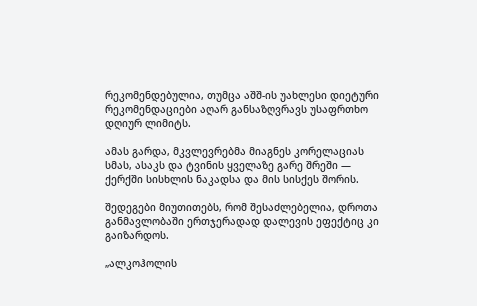რეკომენდებულია, თუმცა აშშ-ის უახლესი დიეტური რეკომენდაციები აღარ განსაზღვრავს უსაფრთხო დღიურ ლიმიტს.

ამას გარდა, მკვლევრებმა მიაგნეს კორელაციას სმას, ასაკს და ტვინის ყველაზე გარე შრეში — ქერქში სისხლის ნაკადსა და მის სისქეს შორის.

შედეგები მიუთითებს, რომ შესაძლებელია, დროთა განმავლობაში ერთჯერადად დალევის ეფექტიც კი გაიზარდოს.

„ალკოჰოლის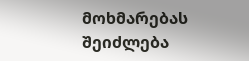მოხმარებას შეიძლება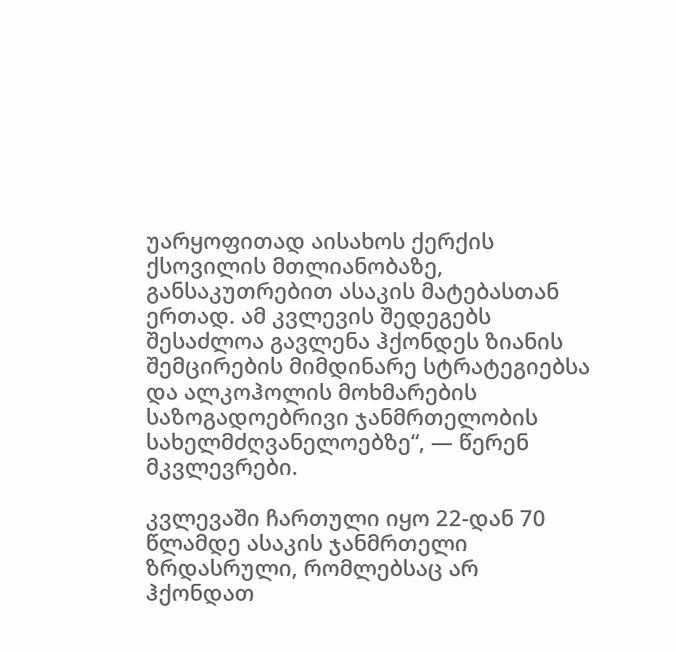უარყოფითად აისახოს ქერქის ქსოვილის მთლიანობაზე, განსაკუთრებით ასაკის მატებასთან ერთად. ამ კვლევის შედეგებს შესაძლოა გავლენა ჰქონდეს ზიანის შემცირების მიმდინარე სტრატეგიებსა და ალკოჰოლის მოხმარების საზოგადოებრივი ჯანმრთელობის სახელმძღვანელოებზე“, — წერენ მკვლევრები.

კვლევაში ჩართული იყო 22-დან 70 წლამდე ასაკის ჯანმრთელი ზრდასრული, რომლებსაც არ ჰქონდათ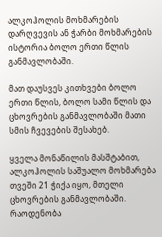ალკოჰოლის მოხმარების დარღვევის ან ჭარბი მოხმარების ისტორია ბოლო ერთი წლის განმავლობაში.

მათ დაუსვეს კითხვები ბოლო ერთი წლის, ბოლო სამი წლის და ცხოვრების განმავლობაში მათი სმის ჩვევების შესახებ.

ყველა მონაწილის მასშტაბით, ალკოჰოლის საშუალო მოხმარება თვეში 21 ჭიქა იყო, მთელი ცხოვრების განმავლობაში. რაოდენობა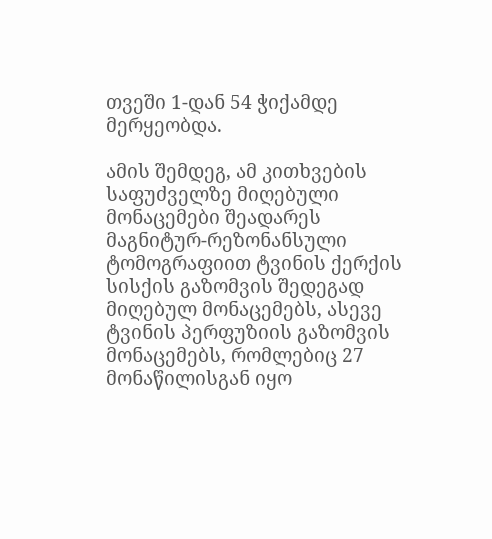თვეში 1-დან 54 ჭიქამდე მერყეობდა.

ამის შემდეგ, ამ კითხვების საფუძველზე მიღებული მონაცემები შეადარეს მაგნიტურ-რეზონანსული ტომოგრაფიით ტვინის ქერქის სისქის გაზომვის შედეგად მიღებულ მონაცემებს, ასევე ტვინის პერფუზიის გაზომვის მონაცემებს, რომლებიც 27 მონაწილისგან იყო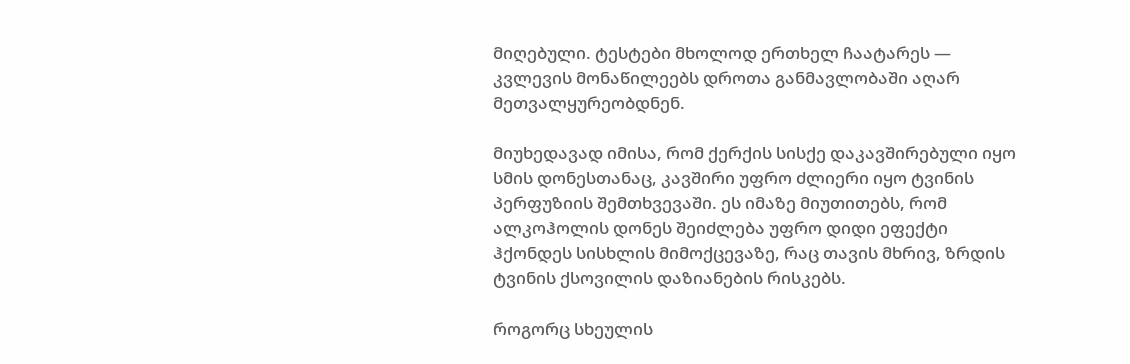მიღებული. ტესტები მხოლოდ ერთხელ ჩაატარეს — კვლევის მონაწილეებს დროთა განმავლობაში აღარ მეთვალყურეობდნენ.

მიუხედავად იმისა, რომ ქერქის სისქე დაკავშირებული იყო სმის დონესთანაც, კავშირი უფრო ძლიერი იყო ტვინის პერფუზიის შემთხვევაში. ეს იმაზე მიუთითებს, რომ ალკოჰოლის დონეს შეიძლება უფრო დიდი ეფექტი ჰქონდეს სისხლის მიმოქცევაზე, რაც თავის მხრივ, ზრდის ტვინის ქსოვილის დაზიანების რისკებს.

როგორც სხეულის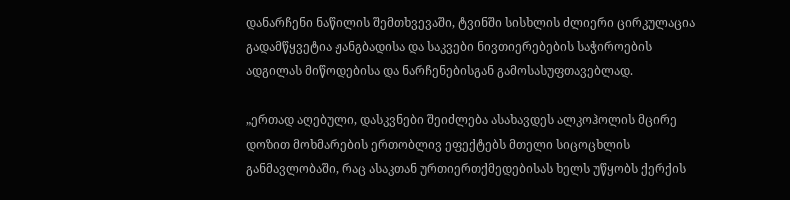დანარჩენი ნაწილის შემთხვევაში, ტვინში სისხლის ძლიერი ცირკულაცია გადამწყვეტია ჟანგბადისა და საკვები ნივთიერებების საჭიროების ადგილას მიწოდებისა და ნარჩენებისგან გამოსასუფთავებლად.

„ერთად აღებული, დასკვნები შეიძლება ასახავდეს ალკოჰოლის მცირე დოზით მოხმარების ერთობლივ ეფექტებს მთელი სიცოცხლის განმავლობაში, რაც ასაკთან ურთიერთქმედებისას ხელს უწყობს ქერქის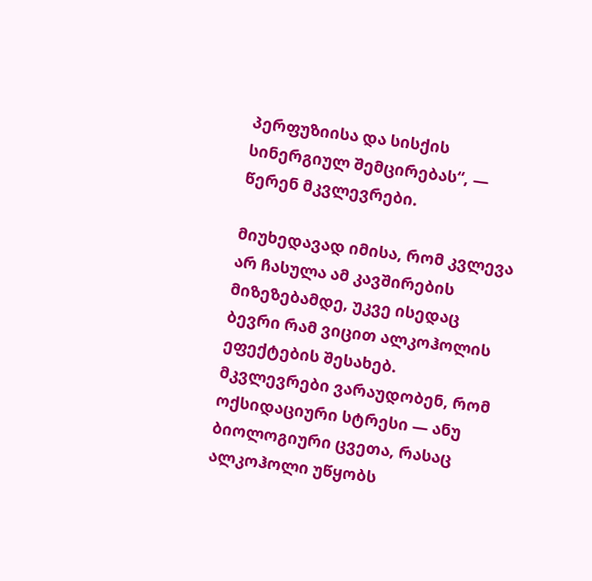პერფუზიისა და სისქის სინერგიულ შემცირებას“, — წერენ მკვლევრები.

მიუხედავად იმისა, რომ კვლევა არ ჩასულა ამ კავშირების მიზეზებამდე, უკვე ისედაც ბევრი რამ ვიცით ალკოჰოლის ეფექტების შესახებ. მკვლევრები ვარაუდობენ, რომ ოქსიდაციური სტრესი — ანუ ბიოლოგიური ცვეთა, რასაც ალკოჰოლი უწყობს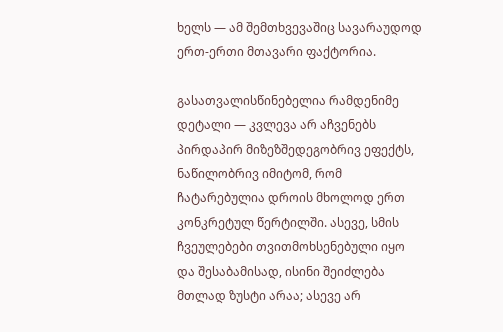ხელს — ამ შემთხვევაშიც სავარაუდოდ ერთ-ერთი მთავარი ფაქტორია.

გასათვალისწინებელია რამდენიმე დეტალი — კვლევა არ აჩვენებს პირდაპირ მიზეზშედეგობრივ ეფექტს, ნაწილობრივ იმიტომ, რომ ჩატარებულია დროის მხოლოდ ერთ კონკრეტულ წერტილში. ასევე, სმის ჩვეულებები თვითმოხსენებული იყო და შესაბამისად, ისინი შეიძლება მთლად ზუსტი არაა; ასევე არ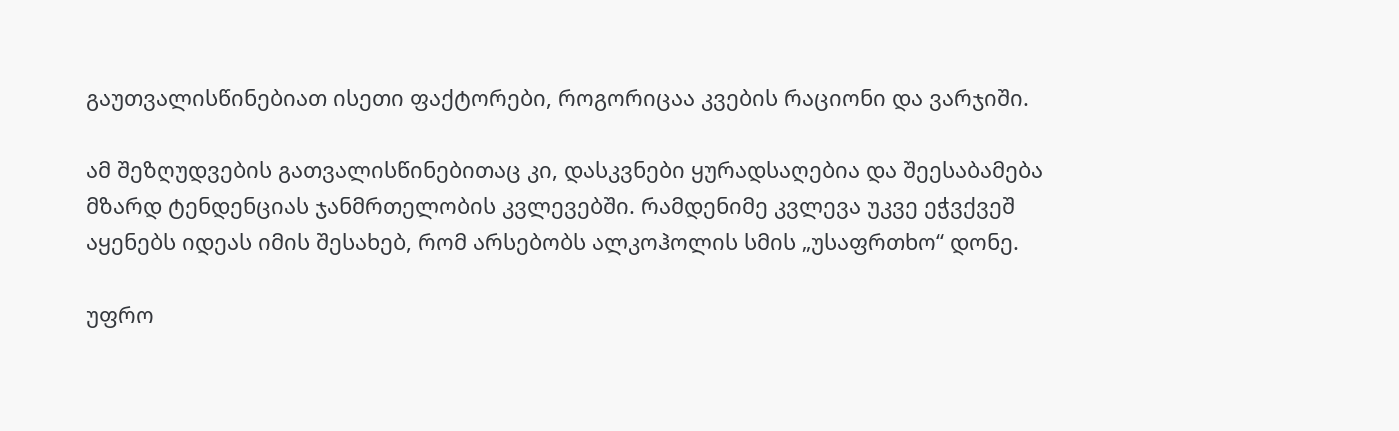გაუთვალისწინებიათ ისეთი ფაქტორები, როგორიცაა კვების რაციონი და ვარჯიში.

ამ შეზღუდვების გათვალისწინებითაც კი, დასკვნები ყურადსაღებია და შეესაბამება მზარდ ტენდენციას ჯანმრთელობის კვლევებში. რამდენიმე კვლევა უკვე ეჭვქვეშ აყენებს იდეას იმის შესახებ, რომ არსებობს ალკოჰოლის სმის „უსაფრთხო“ დონე.

უფრო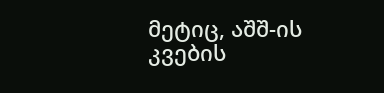მეტიც, აშშ-ის კვების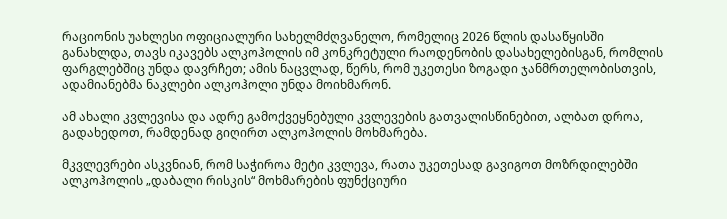რაციონის უახლესი ოფიციალური სახელმძღვანელო, რომელიც 2026 წლის დასაწყისში განახლდა, თავს იკავებს ალკოჰოლის იმ კონკრეტული რაოდენობის დასახელებისგან, რომლის ფარგლებშიც უნდა დავრჩეთ; ამის ნაცვლად, წერს, რომ უკეთესი ზოგადი ჯანმრთელობისთვის, ადამიანებმა ნაკლები ალკოჰოლი უნდა მოიხმარონ.

ამ ახალი კვლევისა და ადრე გამოქვეყნებული კვლევების გათვალისწინებით, ალბათ დროა, გადახედოთ, რამდენად გიღირთ ალკოჰოლის მოხმარება.

მკვლევრები ასკვნიან, რომ საჭიროა მეტი კვლევა, რათა უკეთესად გავიგოთ მოზრდილებში ალკოჰოლის „დაბალი რისკის“ მოხმარების ფუნქციური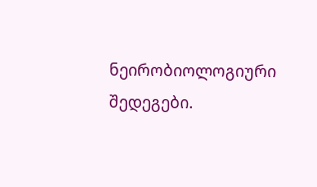ნეირობიოლოგიური შედეგები.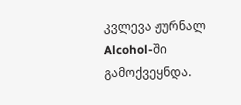კვლევა ჟურნალ Alcohol-ში გამოქვეყნდა.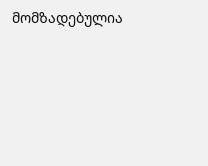მომზადებულია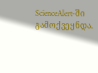ScienceAlert-ში გამოქვეყნდა.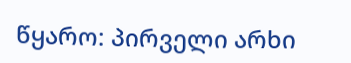წყარო: პირველი არხი